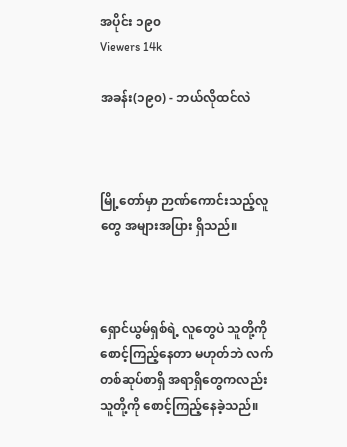အပိုင်း ၁၉၀
Viewers 14k

အခန်း(၁၉၀) - ဘယ်လိုထင်လဲ



မြို့တော်မှာ ဉာဏ်ကောင်းသည့်လူတွေ အများအပြား ရှိသည်။



ရှောင်ယွမ်ရှစ်ရဲ့ လူတွေပဲ သူတို့ကို စောင့်ကြည့်နေတာ မဟုတ်ဘဲ လက်တစ်ဆုပ်စာရှိ အရာရှိတွေကလည်း သူတို့ကို စောင့်ကြည့်နေခဲ့သည်။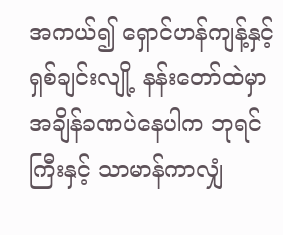အကယ်၍ ရှောင်ဟန်ကျန့်နှင့်ရှစ်ချင်းလျို့ နန်းတော်ထဲမှာ အချိန်ခဏပဲနေပါက ဘုရင်ကြီးနှင့် သာမာန်ကာလျှံ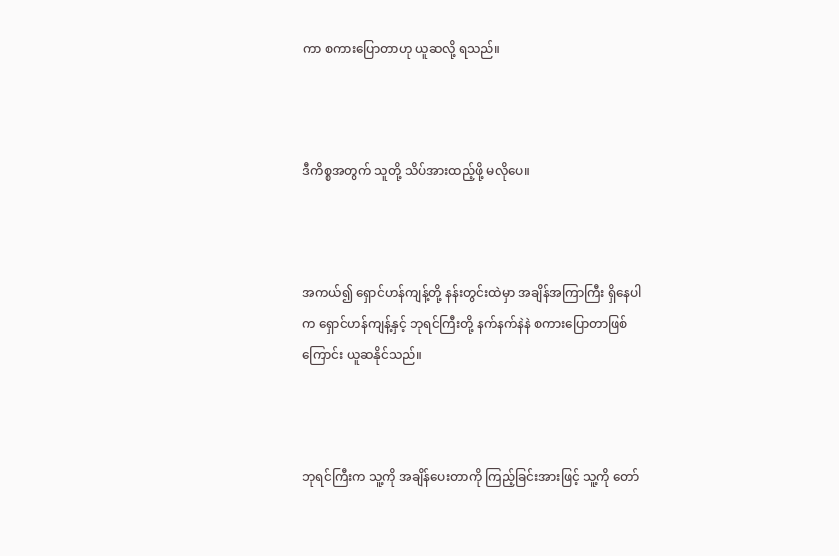ကာ စကားပြောတာဟု ယူဆလို့ ရသည်။



ဒီကိစ္စအတွက် သူတို့ သိပ်အားထည့်ဖို့ မလိုပေ။



အကယ်၍ ရှောင်ဟန်ကျန့်တို့ နန်းတွင်းထဲမှာ အချိန်အကြာကြီး ရှိနေပါက ရှောင်ဟန်ကျန့်နှင့် ဘုရင်ကြီးတို့ နက်နက်နဲနဲ စကားပြောတာဖြစ်ကြောင်း ယူဆနိုင်သည်။



ဘုရင်ကြီးက သူ့ကို အချိန်ပေးတာကို ကြည့်ခြင်းအားဖြင့် သူ့ကို တော်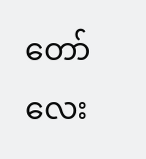တော်လေး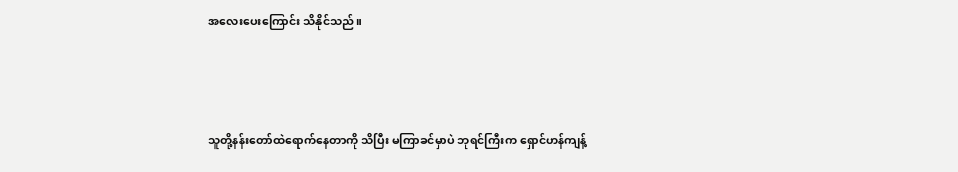အလေးပေးကြောင်း သိနိုင်သည်။



သူတို့နန်းတော်ထဲရောက်နေတာကို သိပြီး မကြာခင်မှာပဲ ဘုရင်ကြီးက ရှောင်ဟန်ကျန့်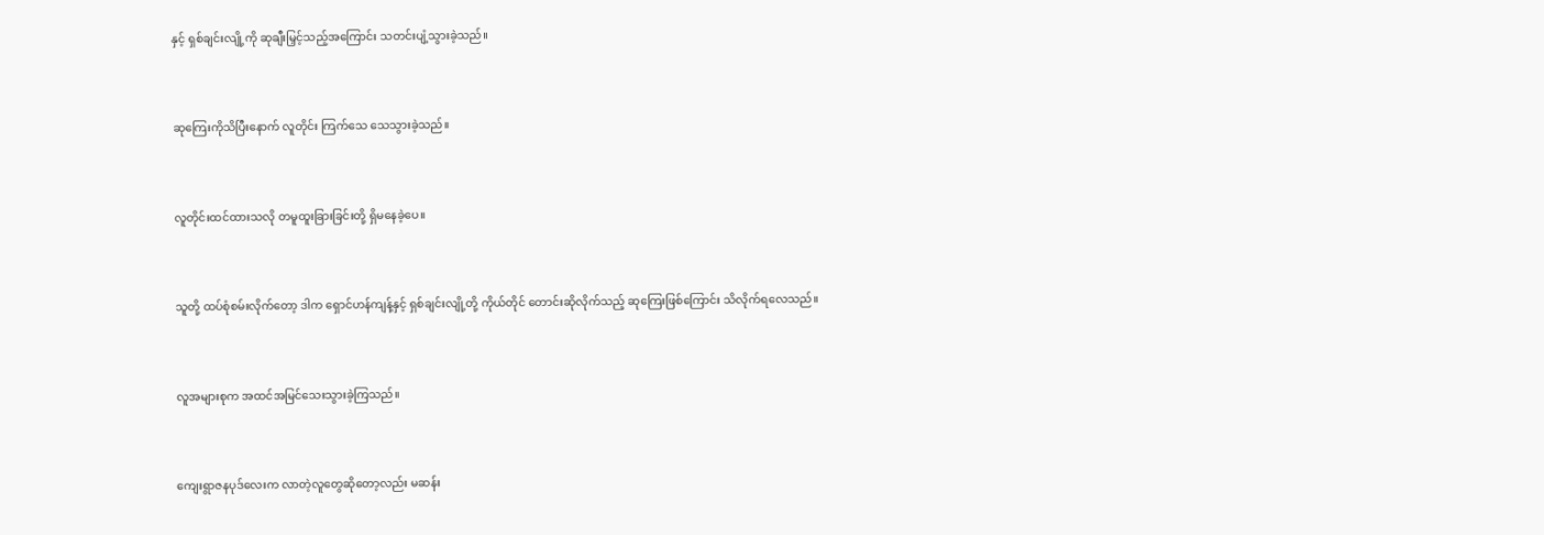နှင့် ရှစ်ချင်းလျို့ကို ဆုချီးမြှင့်သည့်အကြောင်း သတင်းပျံ့သွားခဲ့သည်။



ဆုကြေးကိုသိပြီးနောက် လူတိုင်း ကြက်သေ သေသွားခဲ့သည်။



လူတိုင်းထင်ထားသလို တမူထူးခြားခြင်းတို့ ရှိမနေခဲ့ပေ။



သူတို့ ထပ်စုံစမ်းလိုက်တော့ ဒါက ရှောင်ဟန်ကျန့်နှင့် ရှစ်ချင်းလျို့တို့ ကိုယ်တိုင် တောင်းဆိုလိုက်သည့် ဆုကြေးဖြစ်ကြောင်း သိလိုက်ရလေသည်။



လူအများစုက အထင်အမြင်သေးသွားခဲ့ကြသည်။



ကျေးရွာဇနပုဒ်လေးက လာတဲ့လူတွေဆိုတော့လည်း မဆန်း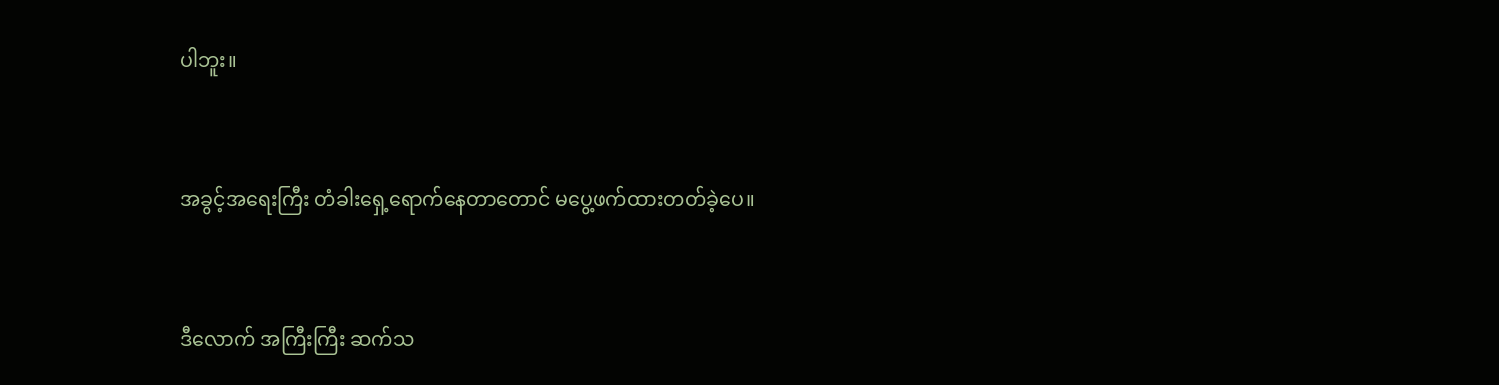ပါဘူး။



အခွင့်အရေးကြီး တံခါးရှေ့ရောက်နေတာတောင် မပွေ့ဖက်ထားတတ်ခဲ့ပေ။



ဒီလောက် အကြီးကြီး ဆက်သ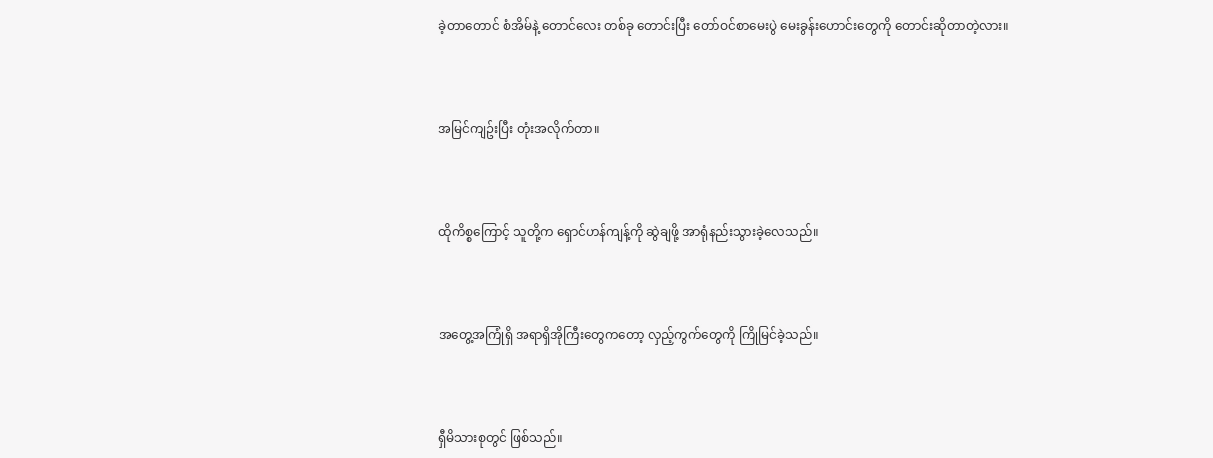ခဲ့တာတောင် စံအိမ်နဲ့ တောင်လေး တစ်ခု တောင်းပြီး တော်ဝင်စာမေးပွဲ မေးခွန်းဟောင်းတွေကို တောင်းဆိုတာတဲ့လား။



အမြင်ကျဥ်းပြီး တုံးအလိုက်တာ။



ထိုကိစ္စကြောင့် သူတို့က ရှောင်ဟန်ကျန့်ကို ဆွဲချဖို့ အာရုံနည်းသွားခဲ့လေသည်။



အတွေ့အကြုံရှိ အရာရှိအိုကြီးတွေကတော့ လှည့်ကွက်တွေကို ကြိုမြင်ခဲ့သည်။



ရှီမိသားစုတွင် ဖြစ်သည်။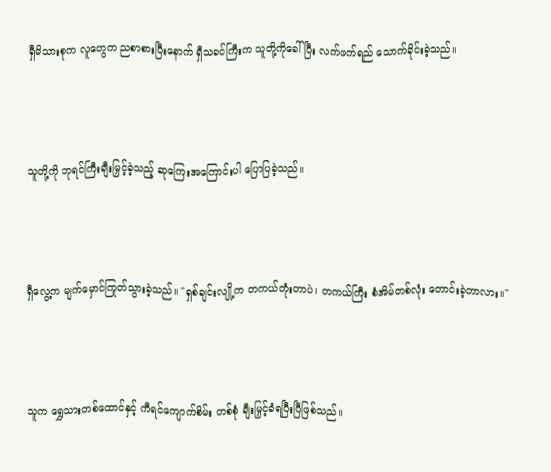ရှီမိသားစုက လူတွေက ညစာစားပြီးနောက် ရှီသခင်ကြီးက သူတို့ကိုခေါ်ပြီး လက်ဖက်ရည် သောက်ခိုင်းခဲ့သည်။



သူတို့ကို ဘုရင်ကြီးချီးမြှင့်ခဲ့သည့် ဆုကြေးအကြောင်းပါ ပြောပြခဲ့သည်။



ရှီလွေ့က မျက်မှောင်ကြုတ်သွားခဲ့သည်။ "ရှစ်ချင်းလျို့က တကယ်တုံးတာပဲ၊ တကယ်ကြီး စံအိမ်တစ်လုံး တောင်းခဲ့တာလား။"



သူက ရွှေသားတစ်ထောင်နှင့် ကီရင်ကျောက်စိမ်း တစ်စုံ ချီးမြှင့်ခံရပြီးပြီဖြစ်သည်။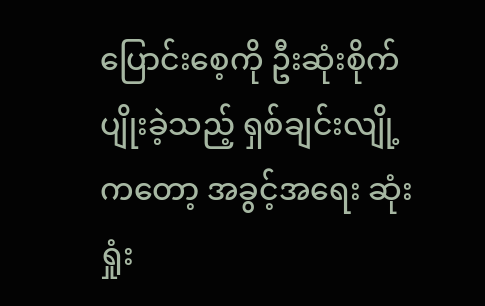ပြောင်းစေ့ကို ဦးဆုံးစိုက်ပျိုးခဲ့သည့် ရှစ်ချင်းလျို့ကတော့ အခွင့်အရေး ဆုံးရှုံး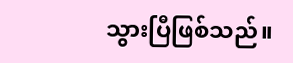သွားပြီဖြစ်သည်။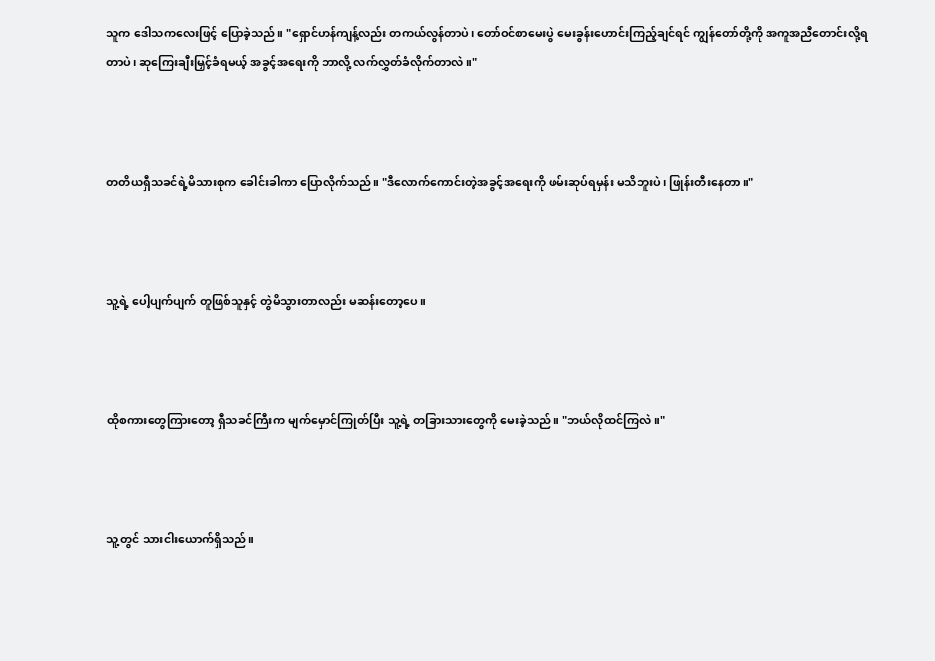သူက ဒေါသကလေးဖြင့် ပြောခဲ့သည်။ "ရှောင်ဟန်ကျန့်လည်း တကယ်လွန်တာပဲ၊ တော်ဝင်စာမေးပွဲ မေးခွန်းဟောင်းကြည့်ချင်ရင် ကျွန်တော်တို့ကို အကူအညီတောင်းလို့ရတာပဲ၊ ဆုကြေးချီးမြှင့်ခံရမယ့် အခွင့်အရေးကို ဘာလို့ လက်လွှတ်ခံလိုက်တာလဲ။"



တတိယရှီသခင်ရဲ့မိသားစုက ခေါင်းခါကာ ပြောလိုက်သည်။ "ဒီလောက်ကောင်းတဲ့အခွင့်အရေးကို ဖမ်းဆုပ်ရမှန်း မသိဘူးပဲ၊ ဖြုန်းတီးနေတာ။"



သူ့ရဲ့ ပေါ့ပျက်ပျက် တူဖြစ်သူနှင့် တွဲမိသွားတာလည်း မဆန်းတော့ပေ။



ထိုစကားတွေကြားတော့ ရှီသခင်ကြီးက မျက်မှောင်ကြုတ်ပြီး သူ့ရဲ့ တခြားသားတွေကို မေးခဲ့သည်။ "ဘယ်လိုထင်ကြလဲ။"



သူ့တွင် သားငါးယောက်ရှိသည်။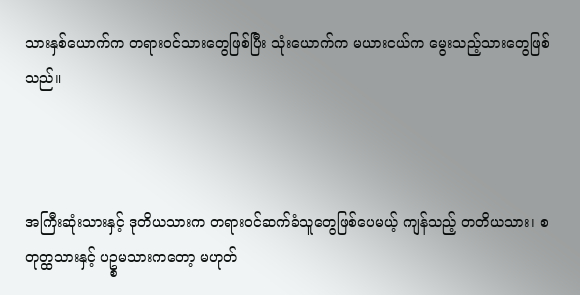သားနှစ်ယောက်က တရားဝင်သားတွေဖြစ်ပြီး သုံးယောက်က မယားငယ်က မွေးသည့်သားတွေဖြစ်သည်။



အကြီးဆုံးသားနှင့် ဒုတိယသားက တရားဝင်ဆက်ခံသူတွေဖြစ်ပေမယ့် ကျန်သည့် တတိယသား၊ စတုတ္ထသားနှင့် ပဥ္စမသားကတော့ မဟုတ်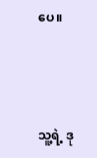ပေ။



သူ့ရဲ့ ဒု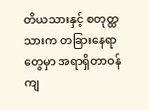တိယသားနှင့် စတုတ္ထသားက တခြားနေရာတွေမှာ အရာရှိတာဝန်ကျ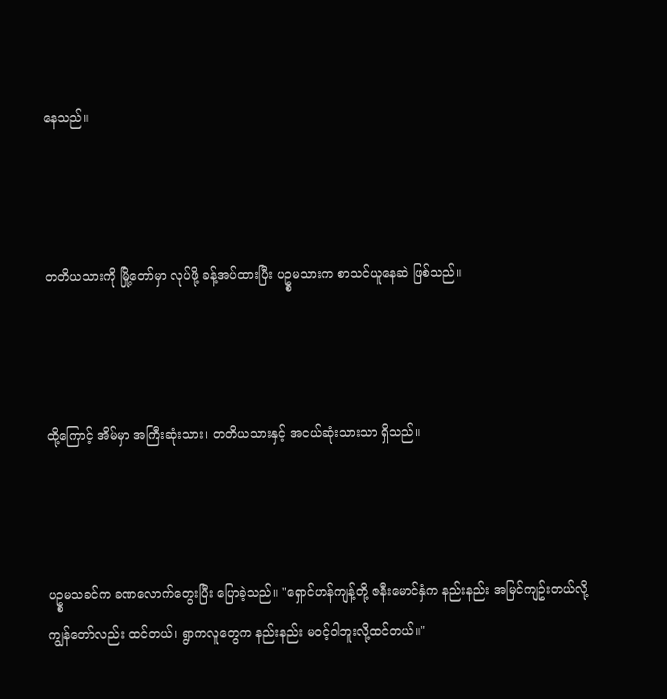နေသည်။



တတိယသားကို မြို့တော်မှာ လုပ်ဖို့ ခန့်အပ်ထားပြီး ပဥ္စမသားက စာသင်ယူနေဆဲ ဖြစ်သည်။



ထို့ကြောင့် အိမ်မှာ အကြီးဆုံးသား၊ တတိယသားနှင့် အငယ်ဆုံးသားသာ ရှိသည်။



ပဥ္စမသခင်က ခဏလောက်တွေးပြီး ပြောခဲ့သည်။ "ရှောင်ဟန်ကျန့်တို့ ဇနီးမောင်နှံက နည်းနည်း အမြင်ကျဥ်းတယ်လို့ ကျွန်တော်လည်း ထင်တယ်၊ ရွာကလူတွေက နည်းနည်း မဝင့်ဝါဘူးလို့ထင်တယ်။"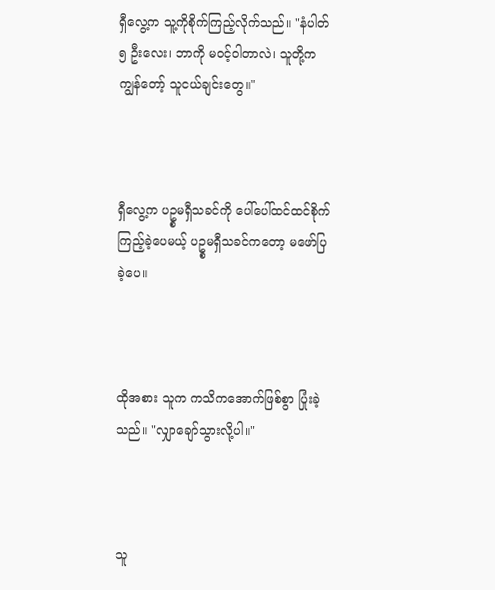ရှီလွေ့က သူ့ကိုစိုက်ကြည့်လိုက်သည်။ "နံပါတ် ၅ ဦးလေး၊ ဘာကို မဝင့်ဝါတာလဲ၊ သူတို့က ကျွန်တော့် သူငယ်ချင်းတွေ။"



ရှီလွေ့က ပဥ္စမရှီသခင်ကို ပေါ်ပေါ်ထင်ထင်စိုက်ကြည့်ခဲ့ပေမယ့် ပဥ္စမရှီသခင်ကတော့ မဖော်ပြခဲ့ပေ။



ထိုအစား သူက ကသိကအောက်ဖြစ်စွာ ပြုံးခဲ့သည်။ "လျှာချော်သွားလို့ပါ။"



သူ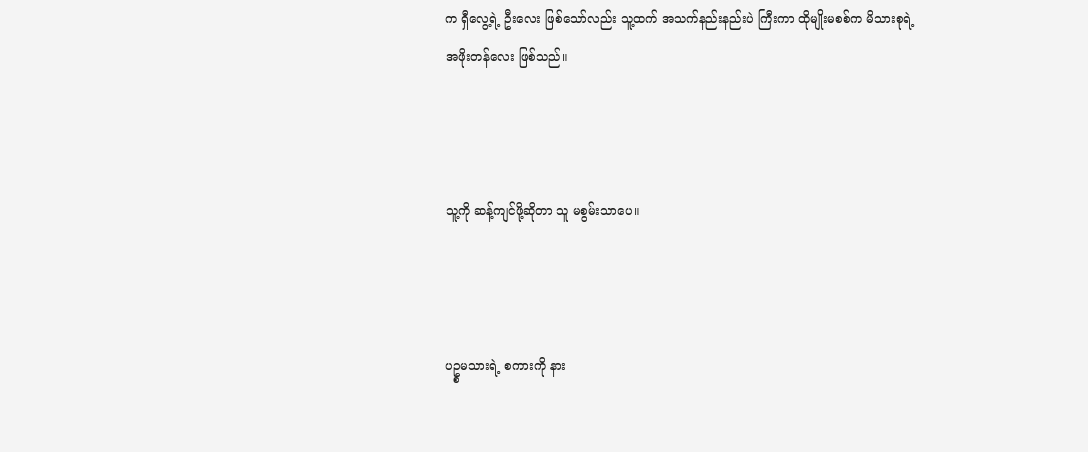က ရှီလွေ့ရဲ့ ဦးလေး ဖြစ်သော်လည်း သူ့ထက် အသက်နည်းနည်းပဲ ကြီးကာ ထိုမျိုးမစစ်က မိသားစုရဲ့ အဖိုးတန်လေး ဖြစ်သည်။



သူ့ကို ဆန့်ကျင်ဖို့ဆိုတာ သူ မစွမ်းသာပေ။



ပဥ္စမသားရဲ့ စကားကို နား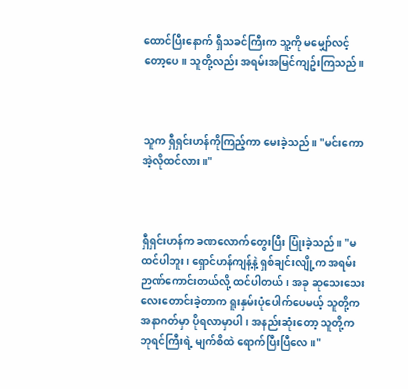ထောင်ပြီးနောက် ရှီသခင်ကြီးက သူ့ကို မမျှော်လင့်တော့ပေ။ သူတို့လည်း အရမ်းအမြင်ကျဥ်းကြသည်။



သူက ရှီရှင်းဟန်ကိုကြည့်ကာ မေးခဲ့သည်။ "မင်းကော အဲ့လိုထင်လား။"



ရှီရှင်းဟန်က ခဏလောက်တွေးပြီး ပြုံးခဲ့သည်။ "မထင်ပါဘူး၊ ရှောင်ဟန်ကျန့်နဲ့ ရှစ်ချင်းလျို့က အရမ်းဉာဏ်ကောင်းတယ်လို့ ထင်ပါတယ်၊ အခု ဆုသေးသေးလေးတောင်းခဲ့တာက ရူးနှမ်းပုံပေါက်ပေမယ့် သူတို့က အနာဂတ်မှာ ပိုရလာမှာပါ၊ အနည်းဆုံးတော့ သူတို့က ဘုရင်ကြီးရဲ့ မျက်စိထဲ ရောက်ပြီးပြီလေ။"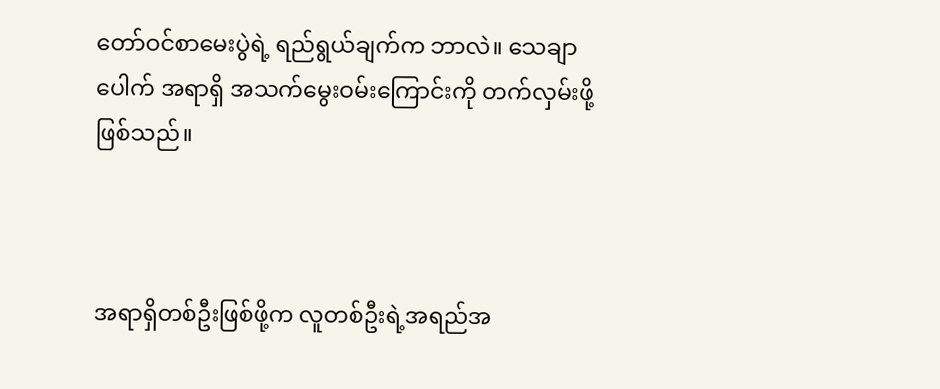တော်ဝင်စာမေးပွဲရဲ့ ရည်ရွယ်ချက်က ဘာလဲ။ သေချာပေါက် အရာရှိ အသက်မွေးဝမ်းကြောင်းကို တက်လှမ်းဖို့ ဖြစ်သည်။



အရာရှိတစ်ဦးဖြစ်ဖို့က လူတစ်ဦးရဲ့အရည်အ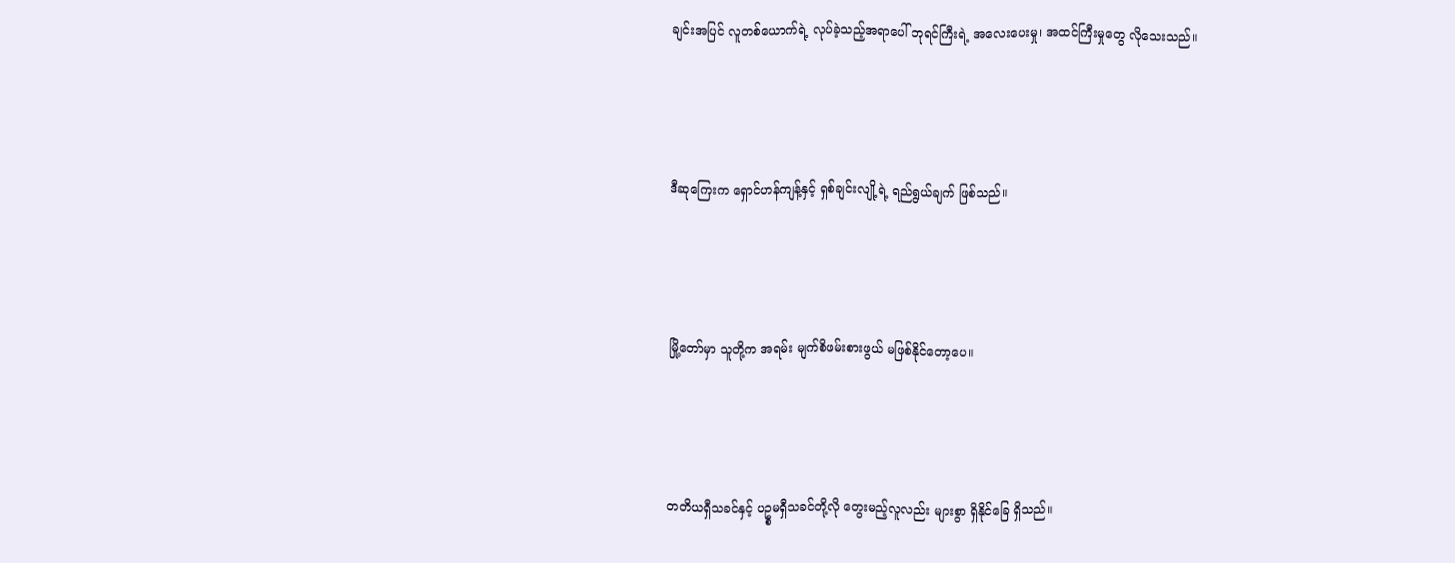ချင်းအပြင် လူတစ်ယောက်ရဲ့ လုပ်ခဲ့သည့်အရာပေါ် ဘုရင်ကြီးရဲ့ အလေးပေးမှု၊ အထင်ကြီးမှုတွေ လိုသေးသည်။



ဒီဆုကြေးက ရှောင်ဟန်ကျန့်နှင့် ရှစ်ချင်းလျို့ရဲ့ ရည်ရွယ်ချက် ဖြစ်သည်။



မြို့တော်မှာ သူတို့က အရမ်း မျက်စိဖမ်းစားဖွယ် မဖြစ်နိုင်တော့ပေ။



တတိယရှီသခင်နှင့် ပဥ္စမရှီသခင်တို့လို တွေးမည့်လူလည်း များစွာ ရှိနိုင်ခြေ ရှိသည်။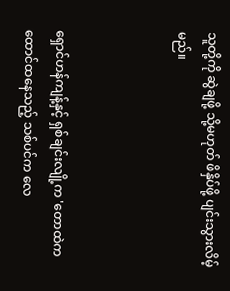သူတို့ကို ဆွဲချဖို့ သို့မဟုတ် ဖိနှိပ်ဖို့ ပျင်းသွားလိမ့်မည်။



ရှောင်ဟန်ကျန့်နှင့် ရှစ်ချင်းလျို့က 'တောထဲက ထောင်ထနေသည့် သစ်ပင်က လေ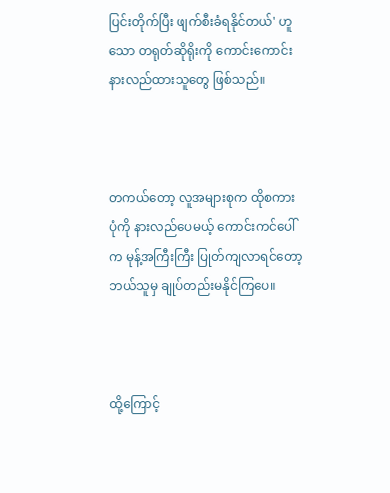ပြင်းတိုက်ပြီး ဖျက်စီးခံရနိုင်တယ်' ဟူသော တရုတ်ဆိုရိုးကို ကောင်းကောင်း နားလည်ထားသူတွေ ဖြစ်သည်။



တကယ်တော့ လူအများစုက ထိုစကားပုံကို နားလည်ပေမယ့် ကောင်းကင်ပေါ်က မုန့်အကြီးကြီး ပြုတ်ကျလာရင်တော့ ဘယ်သူမှ ချုပ်တည်းမနိုင်ကြပေ။



ထို့ကြောင့်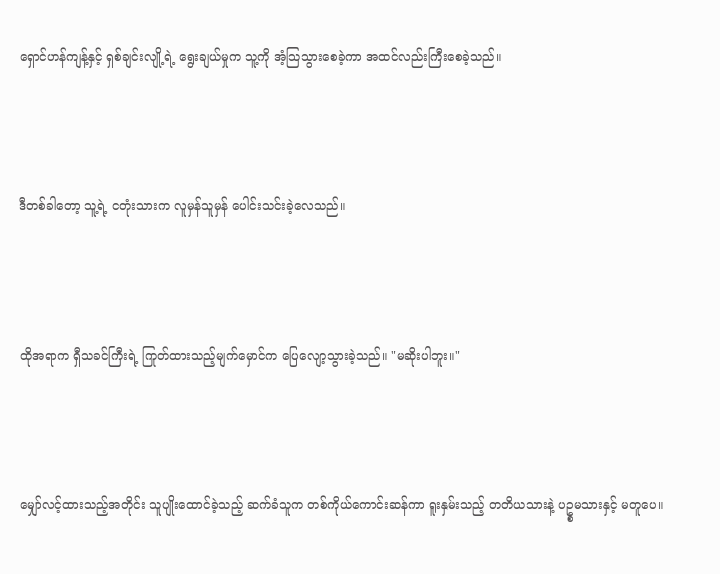ရှောင်ဟန်ကျန့်နှင့် ရှစ်ချင်းလျို့ရဲ့ ရွေးချယ်မှုက သူ့ကို အံ့သြသွားစေခဲ့ကာ အထင်လည်းကြီးစေခဲ့သည်။



ဒီတစ်ခါတော့ သူ့ရဲ့ ငတုံးသားက လူမှန်သူမှန် ပေါင်းသင်းခဲ့လေသည်။



ထိုအရာက ရှီသခင်ကြီးရဲ့ ကြုတ်ထားသည့်မျက်မှောင်က ပြေလျော့သွားခဲ့သည်။ "မဆိုးပါဘူး။"



မျှော်လင့်ထားသည့်အတိုင်း သူပျိုးထောင်ခဲ့သည့် ဆက်ခံသူက တစ်ကိုယ်ကောင်းဆန်ကာ ရူးနှမ်းသည့် တတိယသားနဲ့ ပဥ္စမသားနှင့် မတူပေ။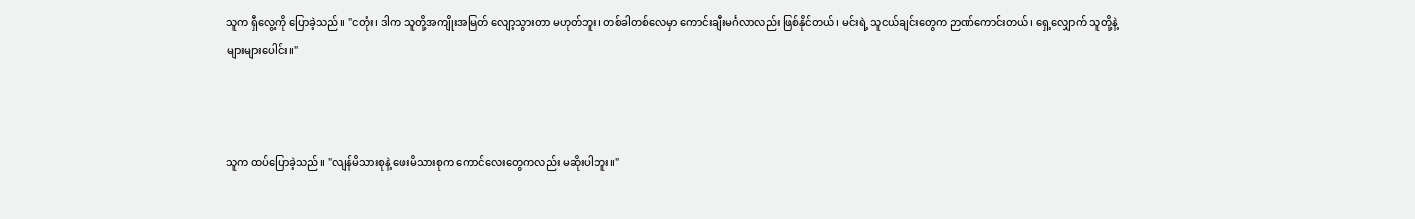သူက ရှီလွေ့ကို ပြောခဲ့သည်။ "ငတုံး၊ ဒါက သူတို့အကျိုးအမြတ် လျော့သွားတာ မဟုတ်ဘူး၊ တစ်ခါတစ်လေမှာ ကောင်းချီးမင်္ဂလာလည်း ဖြစ်နိုင်တယ်၊ မင်းရဲ့ သူငယ်ချင်းတွေက ဉာဏ်ကောင်းတယ်၊ ရှေ့လျှောက် သူတို့နဲ့ များများပေါင်း။"



သူက ထပ်ပြောခဲ့သည်။ "လျန်မိသားစုနဲ့ ဖေးမိသားစုက ကောင်လေးတွေကလည်း မဆိုးပါဘူး။"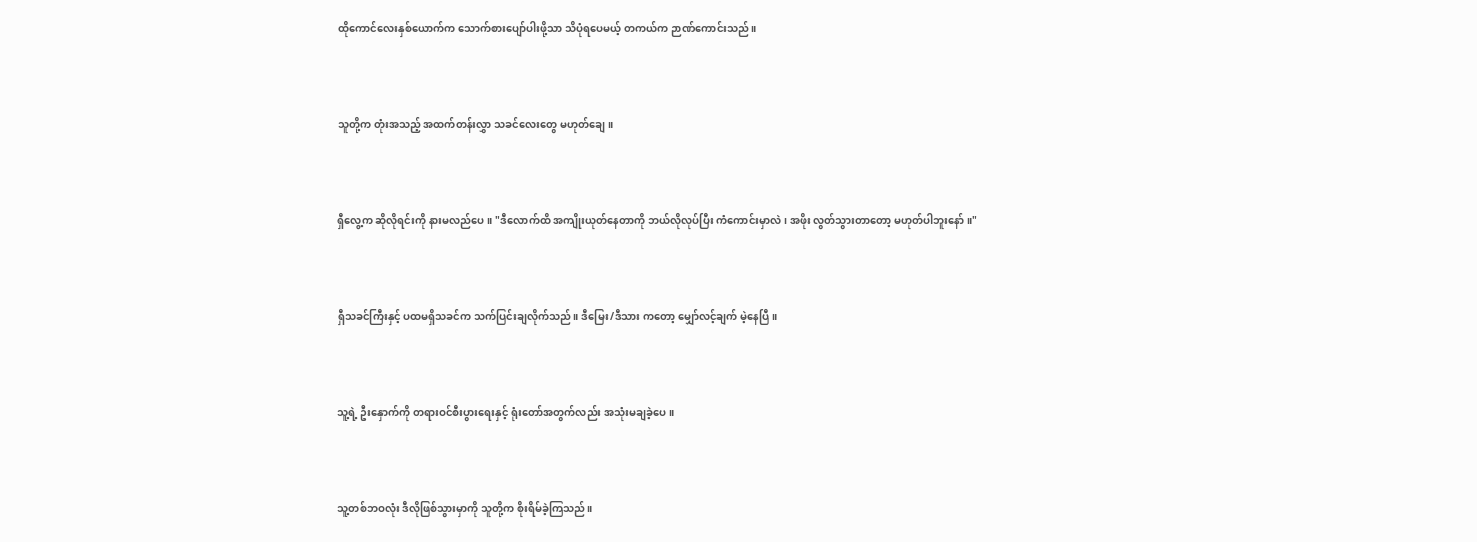ထိုကောင်လေးနှစ်ယောက်က သောက်စားပျော်ပါးဖို့သာ သိပုံရပေမယ့် တကယ်က ဉာဏ်ကောင်းသည်။



သူတို့က တုံးအသည့် အထက်တန်းလွှာ သခင်လေးတွေ မဟုတ်ချေ။



ရှီလွေ့က ဆိုလိုရင်းကို နားမလည်ပေ။ "ဒီလောက်ထိ အကျိုးယုတ်နေတာကို ဘယ်လိုလုပ်ပြီး ကံကောင်းမှာလဲ၊ အဖိုး လွတ်သွားတာတော့ မဟုတ်ပါဘူးနော်။"



ရှီသခင်ကြီးနှင့် ပထမရှိသခင်က သက်ပြင်းချလိုက်သည်။ ဒီမြေး/ဒီသား ကတော့ မျှော်လင့်ချက် မဲ့နေပြီ။



သူ့ရဲ့ ဦးနှောက်ကို တရားဝင်စီးပွားရေးနှင့် ရုံးတော်အတွက်လည်း အသုံးမချခဲ့ပေ။



သူ့တစ်ဘဝလုံး ဒီလိုဖြစ်သွားမှာကို သူတို့က စိုးရိမ်ခဲ့ကြသည်။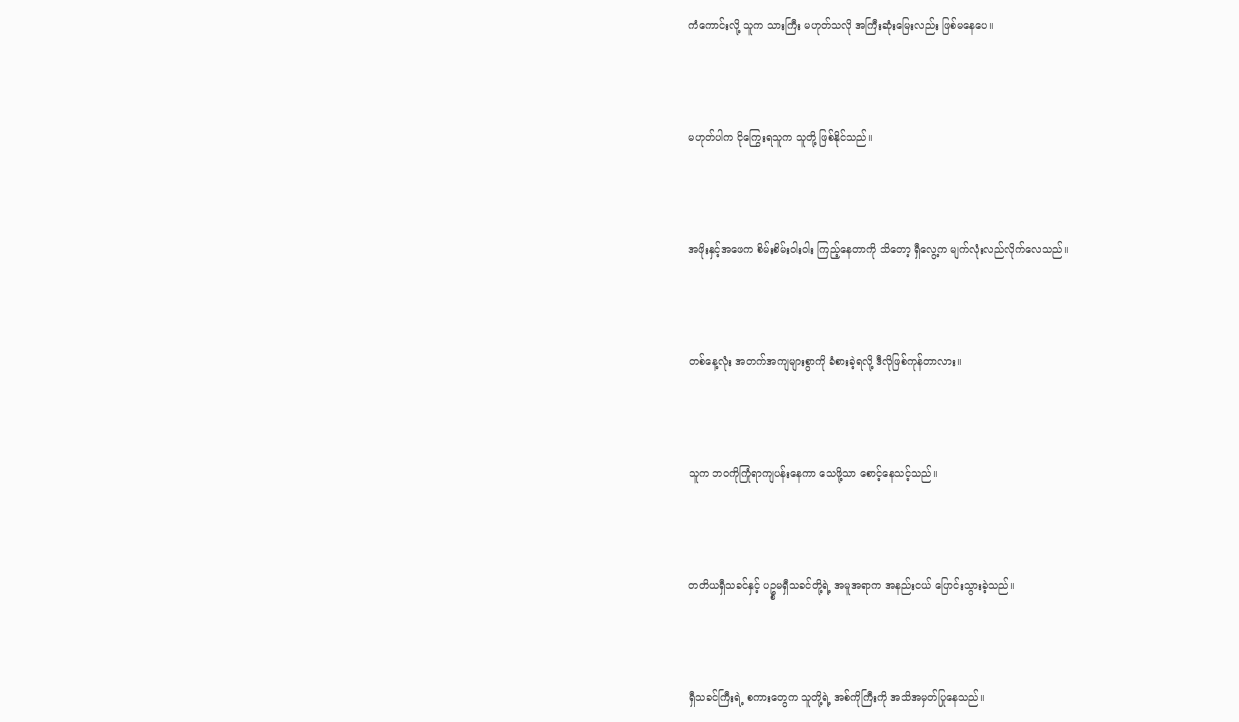ကံကောင်းလို့ သူက သားကြီး မဟုတ်သလို အကြီးဆုံးမြေးလည်း ဖြစ်မနေပေ။



မဟုတ်ပါက ငိုကြွေးရသူက သူတို့ ဖြစ်နိုင်သည်။



အဖိုးနှင့်အဖေက စိမ်းစိမ်းဝါးဝါး ကြည့်နေတာကို သိတော့ ရှီလွေ့က မျက်လုံးလည်လိုက်လေသည်။



တစ်နေ့လုံး အတက်အကျများစွာကို ခံစားခဲ့ရလို့ ဒီလိုဖြစ်ကုန်တာလား။



သူက ဘဝကိုကြုံရာကျပန်းနေကာ သေဖို့သာ စောင့်နေသင့်သည်။



တတိယရှီသခင်နှင့် ပဥ္စမရှီသခင်တို့ရဲ့ အမူအရာက အနည်းငယ် ပြောင်းသွားခဲ့သည်။



ရှီသခင်ကြီးရဲ့ စကားတွေက သူတို့ရဲ့ အစ်ကိုကြီးကို အသိအမှတ်ပြုနေသည်။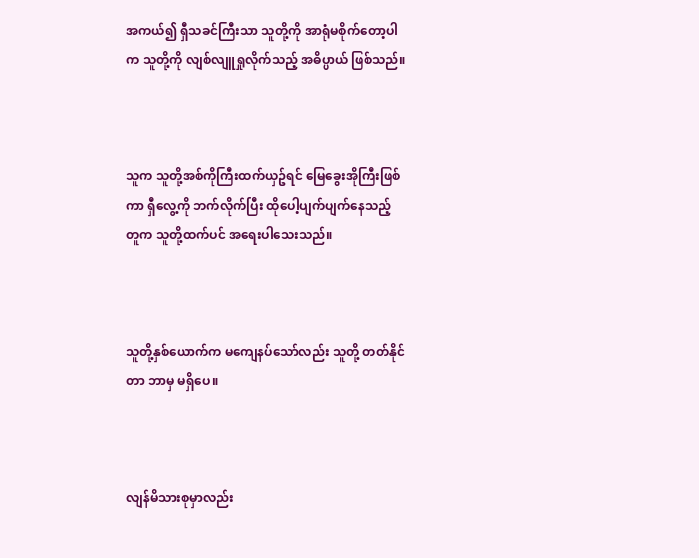အကယ်၍ ရှီသခင်ကြီးသာ သူတို့ကို အာရုံမစိုက်တော့ပါက သူတို့ကို လျစ်လျူရှုလိုက်သည့် အဓိပ္ပာယ် ဖြစ်သည်။



သူက သူတို့အစ်ကိုကြီးထက်ယှဥ်ရင် မြေခွေးအိုကြီးဖြစ်ကာ ရှီလွေ့ကို ဘက်လိုက်ပြီး ထိုပေါ့ပျက်ပျက်နေသည့် တူက သူတို့ထက်ပင် အရေးပါသေးသည်။



သူတို့နှစ်ယောက်က မကျေနပ်သော်လည်း သူတို့ တတ်နိုင်တာ ဘာမှ မရှိပေ။



လျန်မိသားစုမှာလည်း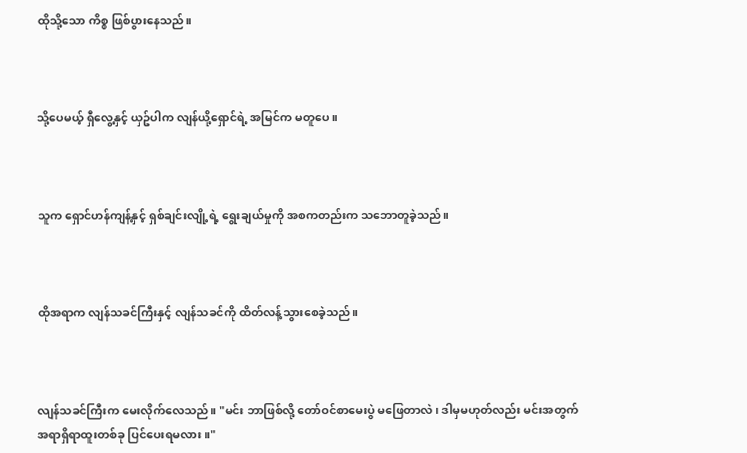ထိုသို့သော ကိစ္စ ဖြစ်ပွားနေသည်။



သို့ပေမယ့် ရှီလွေ့နှင့် ယှဥ်ပါက လျန်ယို့ရှောင်ရဲ့ အမြင်က မတူပေ။



သူက ရှောင်ဟန်ကျန့်နှင့် ရှစ်ချင်းလျို့ရဲ့ ရွေးချယ်မှုကို အစကတည်းက သဘောတူခဲ့သည်။



ထိုအရာက လျန်သခင်ကြီးနှင့် လျန်သခင်ကို ထိတ်လန့်သွားစေခဲ့သည်။



လျန်သခင်ကြီးက မေးလိုက်လေသည်။ "မင်း ဘာဖြစ်လို့ တော်ဝင်စာမေးပွဲ မဖြေတာလဲ၊ ဒါမှမဟုတ်လည်း မင်းအတွက် အရာရှိရာထူးတစ်ခု ပြင်ပေးရမလား။"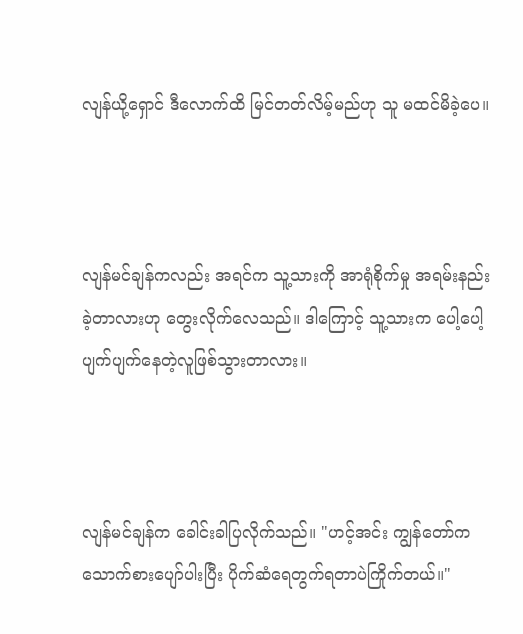လျန်ယို့ရှောင် ဒီလောက်ထိ မြင်တတ်လိမ့်မည်ဟု သူ မထင်မိခဲ့ပေ။



လျန်မင်ချန်ကလည်း အရင်က သူ့သားကို အာရုံစိုက်မှု အရမ်းနည်းခဲ့တာလားဟု တွေးလိုက်လေသည်။ ဒါကြောင့် သူ့သားက ပေါ့ပေါ့ပျက်ပျက်နေတဲ့လူဖြစ်သွားတာလား။



လျန်မင်ချန်က ခေါင်းခါပြလိုက်သည်။ "ဟင့်အင်း ကျွန်တော်က သောက်စားပျော်ပါးပြီး ပိုက်ဆံရေတွက်ရတာပဲကြိုက်တယ်။"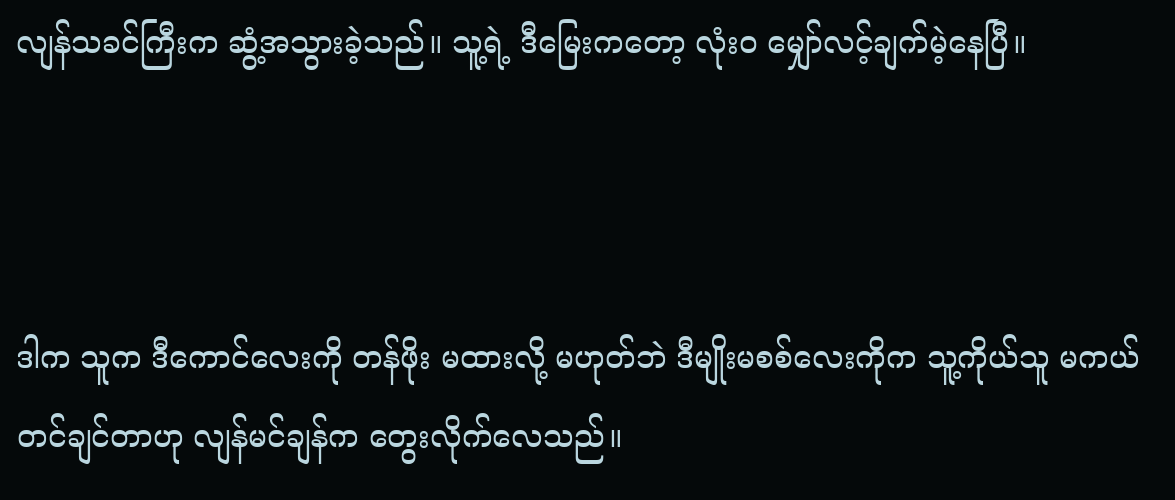လျန်သခင်ကြီးက ဆွံ့အသွားခဲ့သည်။ သူ့ရဲ့ ဒီမြေးကတော့ လုံးဝ မျှော်လင့်ချက်မဲ့နေပြီ။



ဒါက သူက ဒီကောင်လေးကို တန်ဖိုး မထားလို့ မဟုတ်ဘဲ ဒီမျိုးမစစ်လေးကိုက သူ့ကိုယ်သူ မကယ်တင်ချင်တာဟု လျန်မင်ချန်က တွေးလိုက်လေသည်။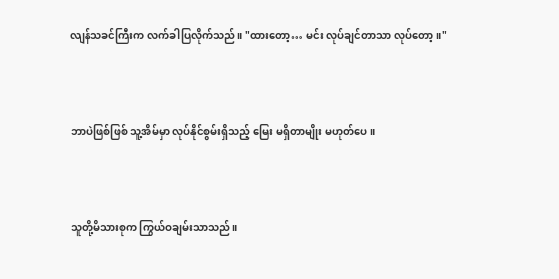လျန်သခင်ကြီးက လက်ခါပြလိုက်သည်။ "ထားတော့… မင်း လုပ်ချင်တာသာ လုပ်တော့။"



ဘာပဲဖြစ်ဖြစ် သူ့အိမ်မှာ လုပ်နိုင်စွမ်းရှိသည့် မြေး မရှိတာမျိုး မဟုတ်ပေ။



သူတို့မိသားစုက ကြွယ်ဝချမ်းသာသည်။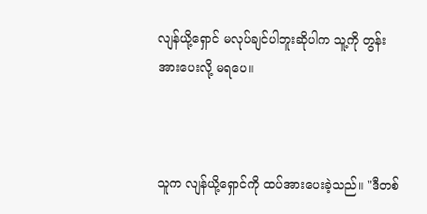လျန်ယို့ရှောင် မလုပ်ချင်ပါဘူးဆိုပါက သူ့ကို တွန်းအားပေးလို့ မရပေ။



သူက လျန်ယို့ရှောင်ကို ထပ်အားပေးခဲ့သည်။ "ဒီတစ်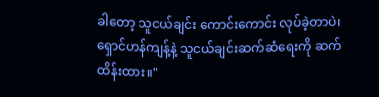ခါတော့ သူငယ်ချင်း ကောင်းကောင်း လုပ်ခဲ့တာပဲ၊ ရှောင်ဟန်ကျန့်နဲ့ သူငယ်ချင်းဆက်ဆံရေးကို ဆက်ထိန်းထား။"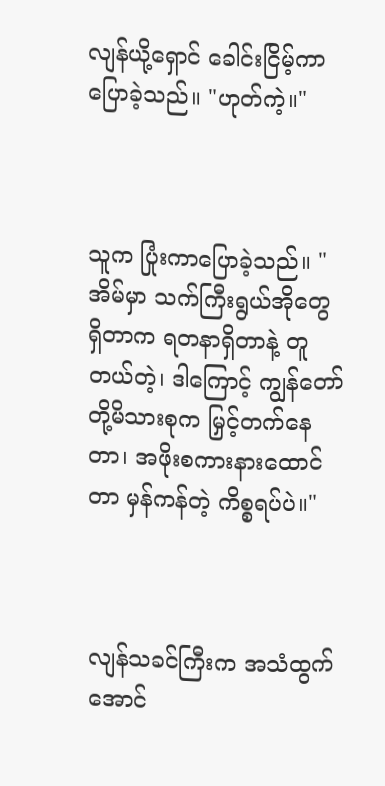လျန်ယို့ရှောင် ခေါင်းငြိမ့်ကာ ပြောခဲ့သည်။ "ဟုတ်ကဲ့။"



သူက ပြုံးကာပြောခဲ့သည်။ "အိမ်မှာ သက်ကြီးရွယ်အိုတွေ ရှိတာက ရတနာရှိတာနဲ့ တူတယ်တဲ့၊ ဒါကြောင့် ကျွန်တော်တို့မိသားစုက မြှင့်တက်နေတာ၊ အဖိုးစကားနားထောင်တာ မှန်ကန်တဲ့ ကိစ္စရပ်ပဲ။"



လျန်သခင်ကြီးက အသံထွက်အောင်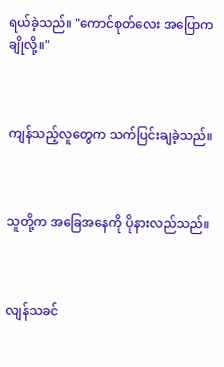ရယ်ခဲ့သည်။ "ကောင်စုတ်လေး အပြောကချိုလို့။"



ကျန်သည့်လူတွေက သက်ပြင်းချခဲ့သည်။



သူတို့က အခြေအနေကို ပိုနားလည်သည်။



လျန်သခင်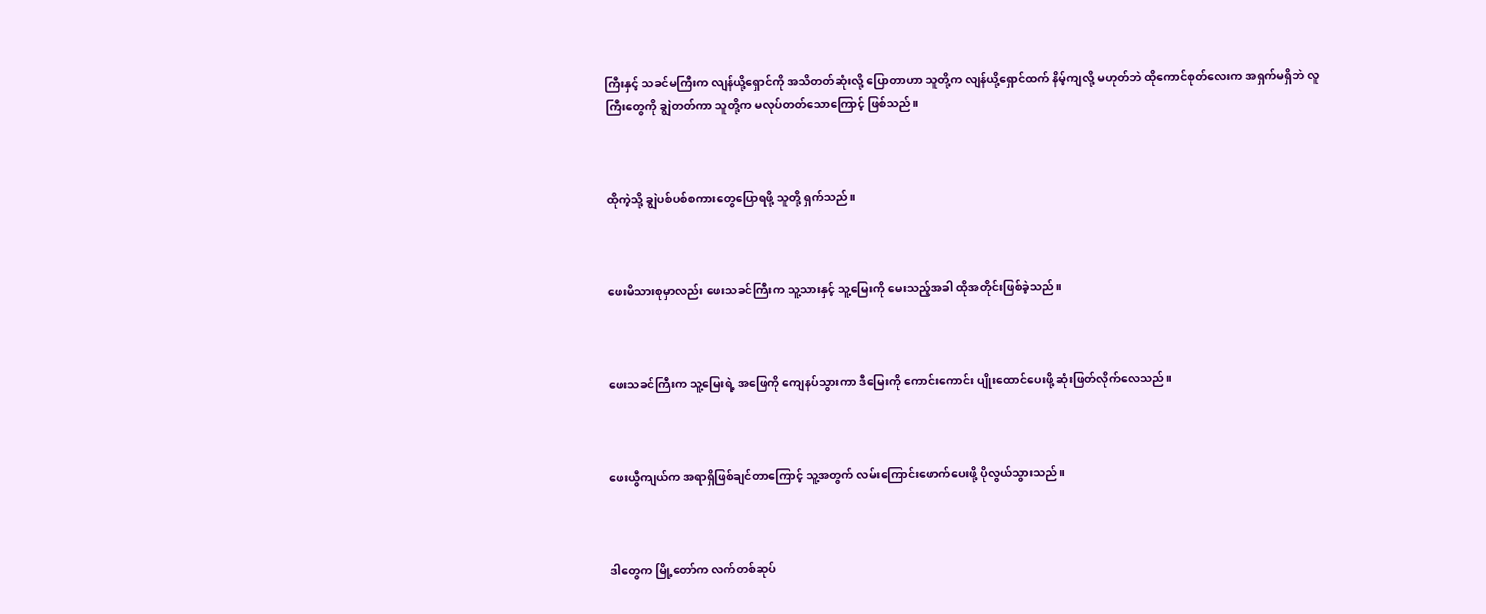ကြီးနှင့် သခင်မကြီးက လျန်ယို့ရှောင်ကို အသိတတ်ဆုံးလို့ ပြောတာဟာ သူတို့က လျန်ယို့ရှောင်ထက် နိမ့်ကျလို့ မဟုတ်ဘဲ ထိုကောင်စုတ်လေးက အရှက်မရှိဘဲ လူကြီးတွေကို ချွဲတတ်ကာ သူတို့က မလုပ်တတ်သောကြောင့် ဖြစ်သည်။



ထိုကဲ့သို့ ချွဲပစ်ပစ်စကားတွေပြောရဖို့ သူတို့ ရှက်သည်။



ဖေးမိသားစုမှာလည်း ဖေးသခင်ကြီးက သူ့သားနှင့် သူ့မြေးကို မေးသည့်အခါ ထိုအတိုင်းဖြစ်ခဲ့သည်။



ဖေးသခင်ကြီးက သူ့မြေးရဲ့ အဖြေကို ကျေနပ်သွားကာ ဒီမြေးကို ကောင်းကောင်း ပျိုးထောင်ပေးဖို့ ဆုံးဖြတ်လိုက်လေသည်။



ဖေးယွီကျယ်က အရာရှိဖြစ်ချင်တာကြောင့် သူ့အတွက် လမ်းကြောင်းဖောက်ပေးဖို့ ပိုလွယ်သွားသည်။



ဒါတွေက မြို့တော်က လက်တစ်ဆုပ်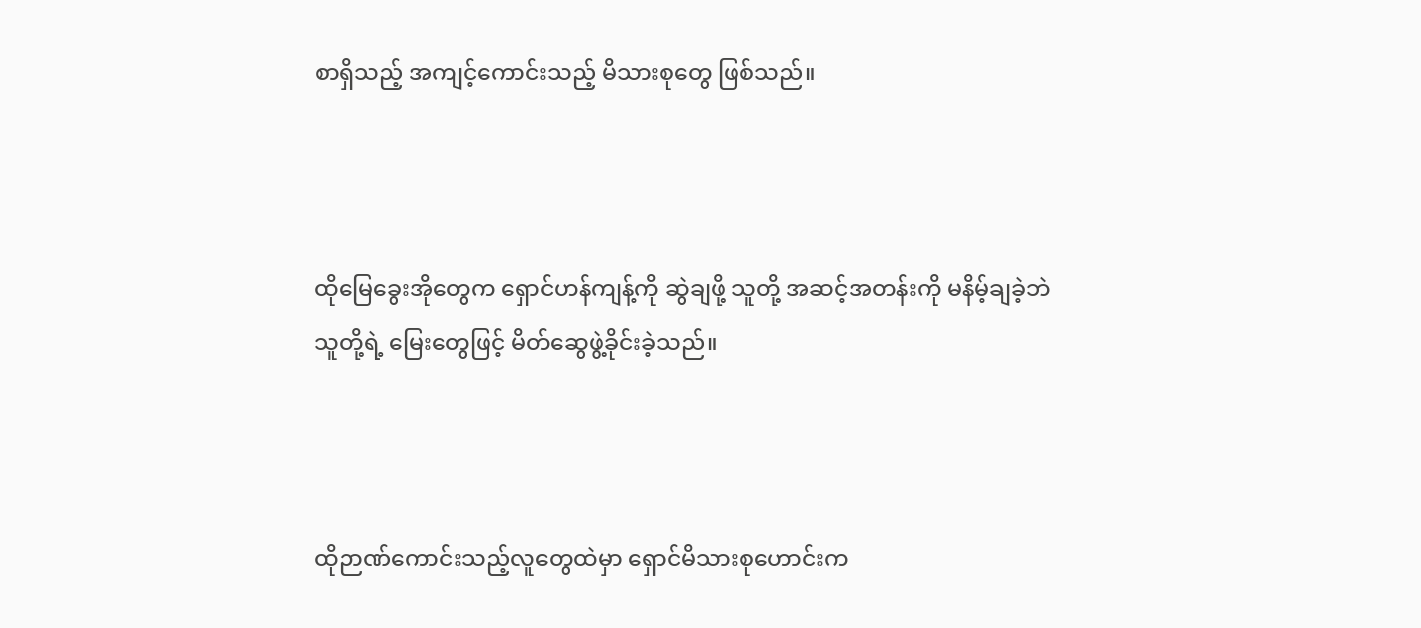စာရှိသည့် အကျင့်ကောင်းသည့် မိသားစုတွေ ဖြစ်သည်။



ထိုမြေခွေးအိုတွေက ရှောင်ဟန်ကျန့်ကို ဆွဲချဖို့ သူတို့ အဆင့်အတန်းကို မနိမ့်ချခဲ့ဘဲ သူတို့ရဲ့ မြေးတွေဖြင့် မိတ်ဆွေဖွဲ့ခိုင်းခဲ့သည်။



ထိုဉာဏ်ကောင်းသည့်လူတွေထဲမှာ ရှောင်မိသားစုဟောင်းက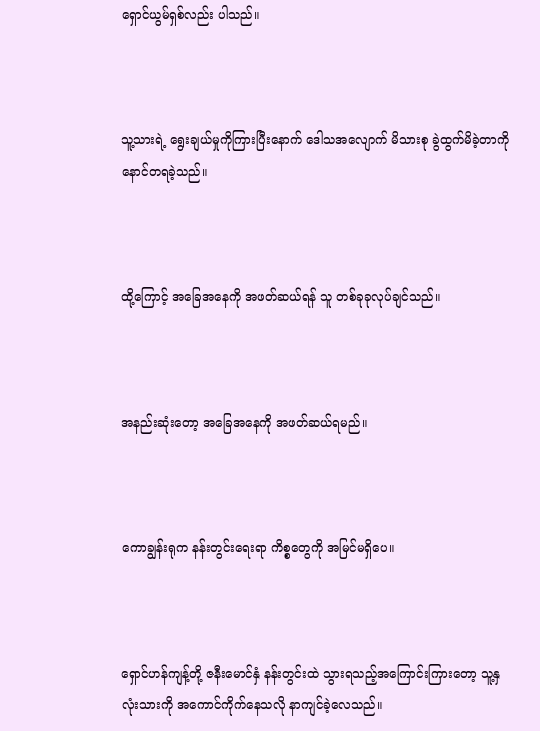ရှောင်ယွမ်ရှစ်လည်း ပါသည်။



သူ့သားရဲ့ ရွေးချယ်မှုကိုကြားပြီးနောက် ဒေါသအလျောက် မိသားစု ခွဲထွက်မိခဲ့တာကို နောင်တရခဲ့သည်။



ထို့ကြောင့် အခြေအနေကို အဖတ်ဆယ်ရန် သူ တစ်ခုခုလုပ်ချင်သည်။



အနည်းဆုံးတော့ အခြေအနေကို အဖတ်ဆယ်ရမည်။



ကောချွန်းရုက နန်းတွင်းရေးရာ ကိစ္စတွေကို အမြင်မရှိပေ။



ရှောင်ဟန်ကျန့်တို့ ဇနီးမောင်နှံ နန်းတွင်းထဲ သွားရသည့်အကြောင်းကြားတော့ သူ့နှလုံးသားကို အကောင်ကိုက်နေသလို နာကျင်ခဲ့လေသည်။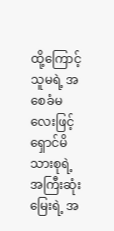ထို့ကြောင့် သူမရဲ့ အစေခံမလေးဖြင့် ရှောင်မိသားစုရဲ့အကြီးဆုံးမြေးရဲ့ အ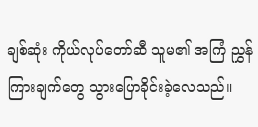ချစ်ဆုံး ကိုယ်လုပ်တော်ဆီ သူမ၏ အကြံ ညွှန်ကြားချက်တွေ သွားပြောခိုင်းခဲ့လေသည်။